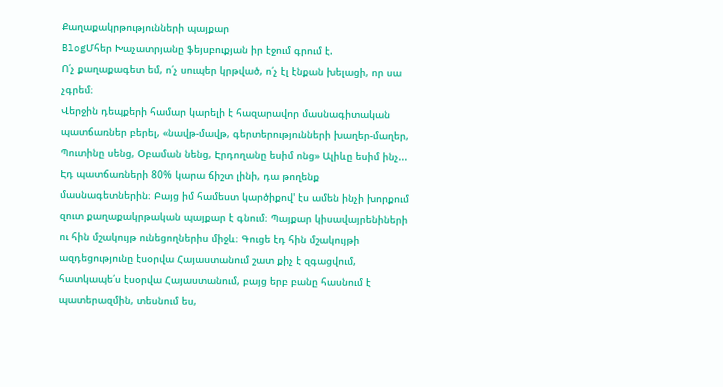Քաղաքակրթությունների պայքար
BlogՄհեր Խաչատրյանը ֆեյսբուքյան իր էջում գրում է.
Ո՛չ քաղաքագետ եմ, ո՛չ սուպեր կրթված, ո՛չ էլ էնքան խելացի, որ սա չգրեմ։
Վերջին դեպքերի համար կարելի է հազարավոր մասնագիտական պատճառներ բերել, «նավթ-մավթ, գերտերությունների խաղեր-մաղեր, Պուտինը սենց, Օբաման նենց, Էրդողանը եսիմ ոնց» Ալիևը եսիմ ինչ... Էդ պատճառների 80% կարա ճիշտ լինի, դա թողենք մասնագետներին։ Բայց իմ համեստ կարծիքով' էս ամեն ինչի խորքում զուտ քաղաքակրթական պայքար է գնում։ Պայքար կիսավայրենիների ու հին մշակույթ ունեցողներիս միջև։ Գուցե էդ հին մշակույթի ազդեցությունը էսօրվա Հայաստանում շատ քիչ է զգացվում, հատկապե՛ս էսօրվա Հայաստանում, բայց երբ բանը հասնում է պատերազմին, տեսնում ես,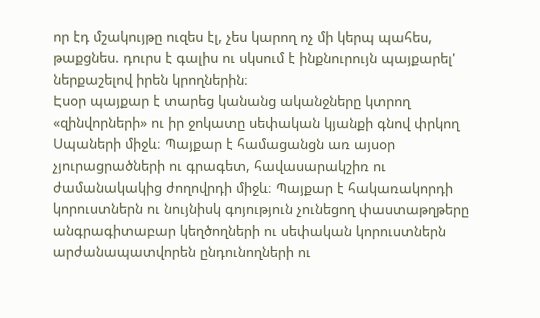որ էդ մշակույթը ուզես էլ, չես կարող ոչ մի կերպ պահես, թաքցնես. դուրս է գալիս ու սկսում է ինքնուրույն պայքարել' ներքաշելով իրեն կրողներին։
Էսօր պայքար է տարեց կանանց ականջները կտրող «զինվորների» ու իր ջոկատը սեփական կյանքի գնով փրկող Սպաների միջև։ Պայքար է համացանցն առ այսօր չյուրացրածների ու գրագետ, հավասարակշիռ ու ժամանակակից ժողովրդի միջև։ Պայքար է հակառակորդի կորուստներն ու նույնիսկ գոյություն չունեցող փաստաթղթերը անգրագիտաբար կեղծողների ու սեփական կորուստներն արժանապատվորեն ընդունողների ու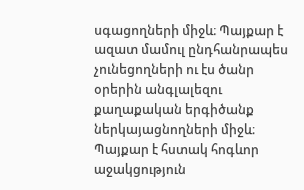սգացողների միջև։ Պայքար է ազատ մամուլ ընդհանրապես չունեցողների ու էս ծանր օրերին անգլալեզու քաղաքական երգիծանք ներկայացնողների միջև։
Պայքար է հստակ հոգևոր աջակցություն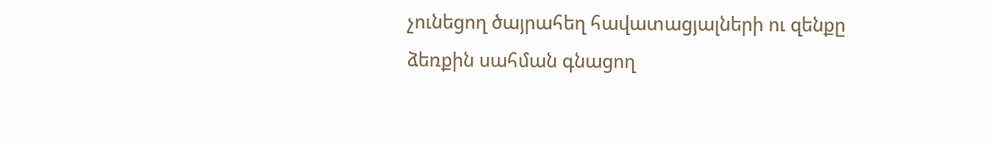չունեցող ծայրահեղ հավատացյալների ու զենքը ձեռքին սահման գնացող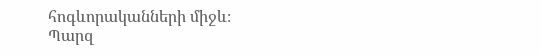հոգևորականների միջև։
Պարզ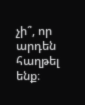չի՞, որ արդեն հաղթել ենք։